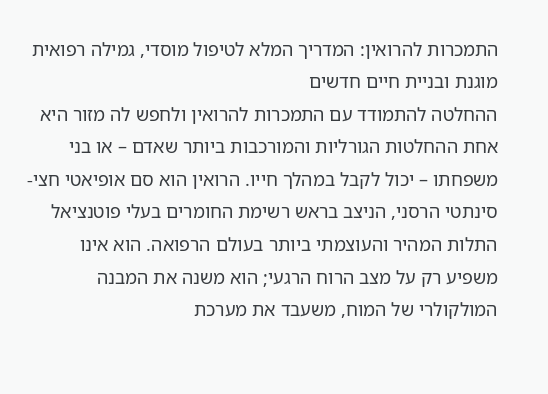התמכרות להרואין: המדריך המלא לטיפול מוסדי, גמילה רפואית מוגנת ובניית חיים חדשים
ההחלטה להתמודד עם התמכרות להרואין ולחפש לה מזור היא אחת ההחלטות הגורליות והמורכבות ביותר שאדם – או בני משפחתו – יכול לקבל במהלך חייו. הרואין הוא סם אופיאטי חצי-סינתטי הרסני, הניצב בראש רשימת החומרים בעלי פוטנציאל התלות המהיר והעוצמתי ביותר בעולם הרפואה. הוא אינו משפיע רק על מצב הרוח הרגעי; הוא משנה את המבנה המולקולרי של המוח, משעבד את מערכת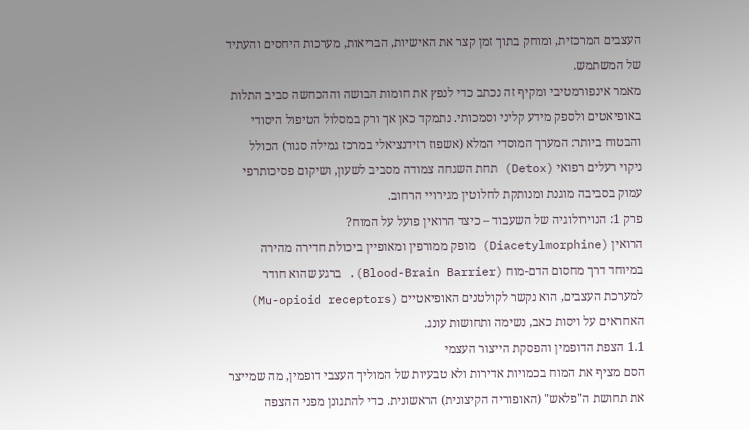העצבים המרכזית, ומוחק בתוך זמן קצר את האישיות, הבריאות, מערכות היחסים והעתיד של המשתמש.
מאמר אינפורמטיבי ומקיף זה נכתב כדי לנפץ את חומות הבושה וההכחשה סביב התלות באופיאטים ולספק מידע קליני וסמכותי. נתמקד כאן אך ורק במסלול הטיפול היסודי והבטוח ביותר: המערך המוסדי המלא (אשפוז רזידנציאלי במרכז גמילה סגור) הכולל ניקוי רעלים רפואי (Detox) תחת השגחה צמודה מסביב לשעון, ושיקום פסיכותרפי עמוק בסביבה מוגנת ומנותקת לחלוטין מגירויי הרחוב.
פרק 1: הנוירולוגיה של השעבוד – כיצד הרואין פועל על המוח?
הרואין (Diacetylmorphine) מופק ממורפין ומאופיין ביכולת חדירה מהירה במיוחד דרך מחסום הדם-מוח (Blood-Brain Barrier). ברגע שהוא חודר למערכת העצבים, הוא נקשר לקולטנים האופיאטיים (Mu-opioid receptors) האחראים על ויסות כאב, נשימה ותחושות עונג.
1.1 הצפת הדופמין והפסקת הייצור העצמי
הסם מציף את המוח בכמויות אדירות ולא טבעיות של המוליך העצבי דופמין, מה שמייצר את תחושת ה"פלאש" (האופוריה הקיצונית) הראשונית. כדי להתגונן מפני ההצפה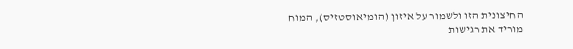החיצונית הזו ולשמור על איזון (הומיאוסטזיס), המוח מוריד את רגישות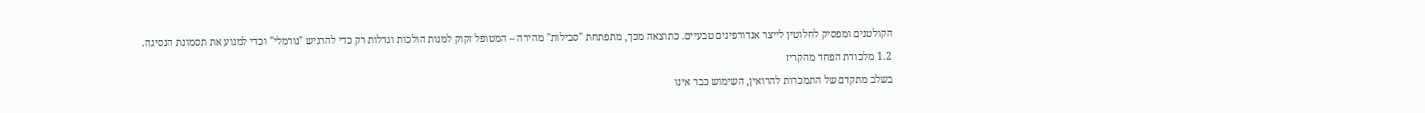הקולטנים ומפסיק לחלוטין לייצר אנדורפינים טבעיים. כתוצאה מכך, מתפתחת "סבילות" מהירה – המטופל זקוק למנות הולכות וגדלות רק כדי להרגיש "נורמלי" וכדי למנוע את תסמונת הנסיגה.
1.2 מלכודת הפחד מהקריז
בשלב מתקדם של התמכרות להרואין, השימוש כבר אינו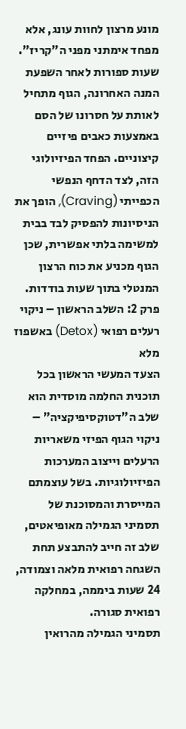מונע מרצון לחוות עונג, אלא מפחד אימתני מפני ה"קריז". שעות ספורות לאחר השפעת המנה האחרונה, הגוף מתחיל לאותת על חסרונו של הסם באמצעות כאבים פיזיים קיצוניים. הפחד הפיזיולוגי הזה, לצד הדחף הנפשי הכפייתי (Craving), הופך את הניסיונות להפסיק לבד בבית למשימה בלתי אפשרית, שכן הגוף מכניע את כוח הרצון המנטלי בתוך שעות בודדות.
פרק 2: השלב הראשון – ניקוי רעלים רפואי (Detox) באשפוז מלא
הצעד המעשי הראשון בכל תוכנית החלמה מוסדית הוא שלב ה"דטוקסיפיקציה" – ניקוי הגוף הפיזי משאריות הרעלים וייצוב המערכות הפיזיולוגיות. בשל עוצמתם המייסרת והמסוכנת של תסמיני הגמילה מאופיאטים, שלב זה חייב להתבצע תחת השגחה רפואית מלאה וצמודה, 24 שעות ביממה, במחלקה רפואית סגורה.
תסמיני הגמילה מהרואין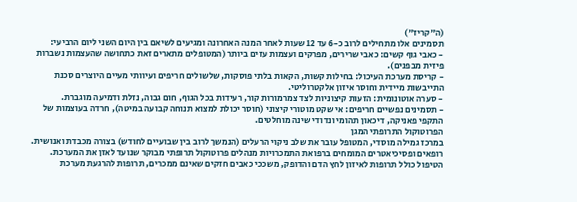(ה"קריז")
תסמינים אלו מתחילים לרוב כ-6 עד 12 שעות לאחר המנה האחרונה ומגיעים לשיאם בין היום השני ליום הרביעי:
- כאבי גוף קשים: כאבי שרירים, מפרקים ועצמות עזים ביותר (המטופלים מתארים זאת כתחושה שהעצמות נשברות פיזית מבפנים).
- קריסת מערכת העיכול: בחילות קשות, הקאות בלתי פוסקות, שלשולים חריפים ועיוותי מעיים היוצרים סכנת התייבשות מיידית וחוסר איזון אלקטרוליטי.
- סערה אוטונומית: הזעות קיצוניות לצד צמרמורות קור, רעידות בכל הגוף, חום גבוה, נזלת ודמיעה מוגברת.
- תסמינים נפשיים חריפים: אי שקט מוטורי קיצוני (חוסר יכולת למצוא תנוחה קבועה במיטה), חרדה בעוצמות של התקפי פאניקה, דיכאון תהומי ונדודי שינה מוחלטים.
הפרוטוקול התרופתי המגן
במרכז גמילה מוסדי, המטופל עובר את שלב ניקוי הרעלים (הנמשך לרוב בין שבועיים לחודש) בצורה מכבדת ואנושית. רופאים ופסיכיאטרים המומחים ברפואת התמכרויות מנהלים פרוטוקול תרופתי מבוקר שנועד לאזן את המערכת.
הטיפול כולל תרופות לאיזון לחץ הדם והדופק, משככי כאבים חזקים שאינם ממכרים, תרופות להרגעת מערכת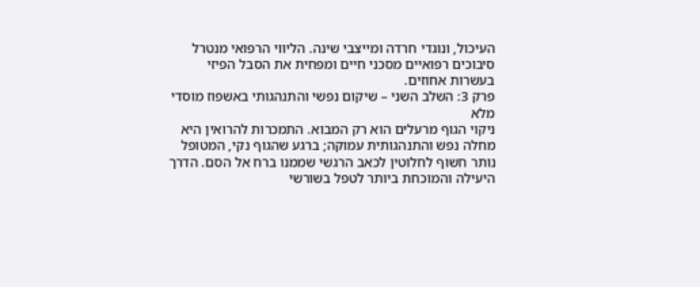העיכול, ונוגדי חרדה ומייצבי שינה. הליווי הרפואי מנטרל סיבוכים רפואיים מסכני חיים ומפחית את הסבל הפיזי בעשרות אחוזים.
פרק 3: השלב השני – שיקום נפשי והתנהגותי באשפוז מוסדי מלא
ניקוי הגוף מרעלים הוא רק המבוא. התמכרות להרואין היא מחלה נפש והתנהגותית עמוקה; ברגע שהגוף נקי, המטופל נותר חשוף לחלוטין לכאב הרגשי שממנו ברח אל הסם. הדרך היעילה והמוכחת ביותר לטפל בשורשי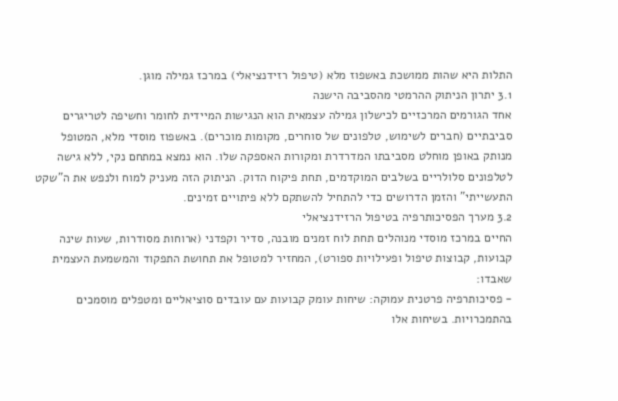התלות היא שהות ממושכת באשפוז מלא (טיפול רזידנציאלי) במרכז גמילה מוגן.
3.1 יתרון הניתוק ההרמטי מהסביבה הישנה
אחד הגורמים המרכזיים לכישלון גמילה עצמאית הוא הנגישות המיידית לחומר וחשיפה לטריגרים סביבתיים (חברים לשימוש, טלפונים של סוחרים, מקומות מוכרים). באשפוז מוסדי מלא, המטופל מנותק באופן מוחלט מסביבתו המדרדרת ומקורות האספקה שלו. הוא נמצא במתחם נקי, ללא גישה לטלפונים סלולריים בשלבים המוקדמים, תחת פיקוח הדוק. הניתוק הזה מעניק למוח ולנפש את ה"שקט התעשייתי" והזמן הדרושים כדי להתחיל להשתקם ללא פיתויים זמינים.
3.2 מערך הפסיכותרפיה בטיפול הרזידנציאלי
החיים במרכז מוסדי מנוהלים תחת לוח זמנים מובנה, סדיר וקפדני (ארוחות מסודרות, שעות שינה קבועות, קבוצות טיפול ופעילויות ספורט), המחזיר למטופל את תחושת התפקוד והמשמעת העצמית שאבדו:
- פסיכותרפיה פרטנית עמוקה: שיחות עומק קבועות עם עובדים סוציאליים ומטפלים מוסמכים בהתמכרויות. בשיחות אלו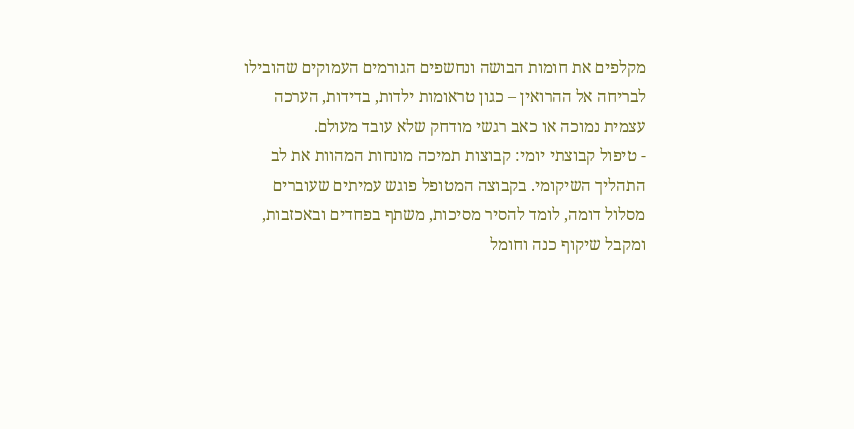מקלפים את חומות הבושה ונחשפים הגורמים העמוקים שהובילו לבריחה אל ההרואין – כגון טראומות ילדות, בדידות, הערכה עצמית נמוכה או כאב רגשי מודחק שלא עובד מעולם.
- טיפול קבוצתי יומי: קבוצות תמיכה מונחות המהוות את לב התהליך השיקומי. בקבוצה המטופל פוגש עמיתים שעוברים מסלול דומה, לומד להסיר מסיכות, משתף בפחדים ובאכזבות, ומקבל שיקוף כנה וחומל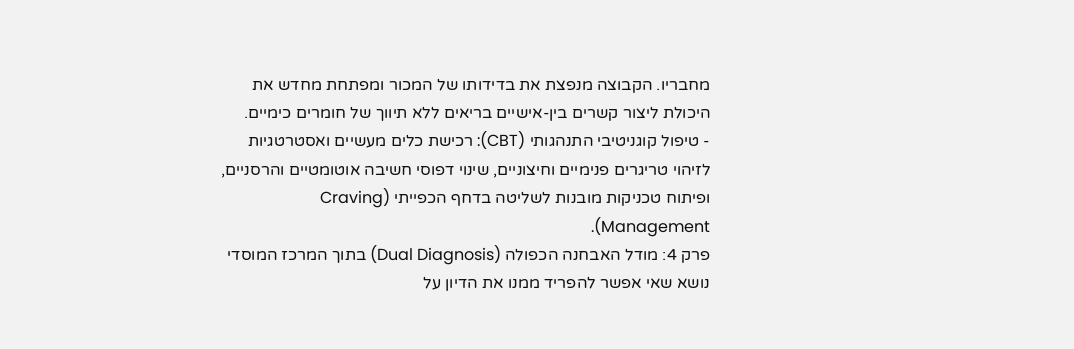מחבריו. הקבוצה מנפצת את בדידותו של המכור ומפתחת מחדש את היכולת ליצור קשרים בין-אישיים בריאים ללא תיווך של חומרים כימיים.
- טיפול קוגניטיבי התנהגותי (CBT): רכישת כלים מעשיים ואסטרטגיות לזיהוי טריגרים פנימיים וחיצוניים, שינוי דפוסי חשיבה אוטומטיים והרסניים, ופיתוח טכניקות מובנות לשליטה בדחף הכפייתי (Craving Management).
פרק 4: מודל האבחנה הכפולה (Dual Diagnosis) בתוך המרכז המוסדי
נושא שאי אפשר להפריד ממנו את הדיון על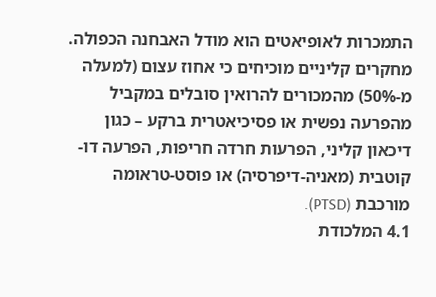התמכרות לאופיאטים הוא מודל האבחנה הכפולה. מחקרים קליניים מוכיחים כי אחוז עצום (למעלה מ-50%) מהמכורים להרואין סובלים במקביל מהפרעה נפשית או פסיכיאטרית ברקע – כגון דיכאון קליני, הפרעות חרדה חריפות, הפרעה דו-קוטבית (מאניה-דיפרסיה) או פוסט-טראומה מורכבת (PTSD).
4.1 המלכודת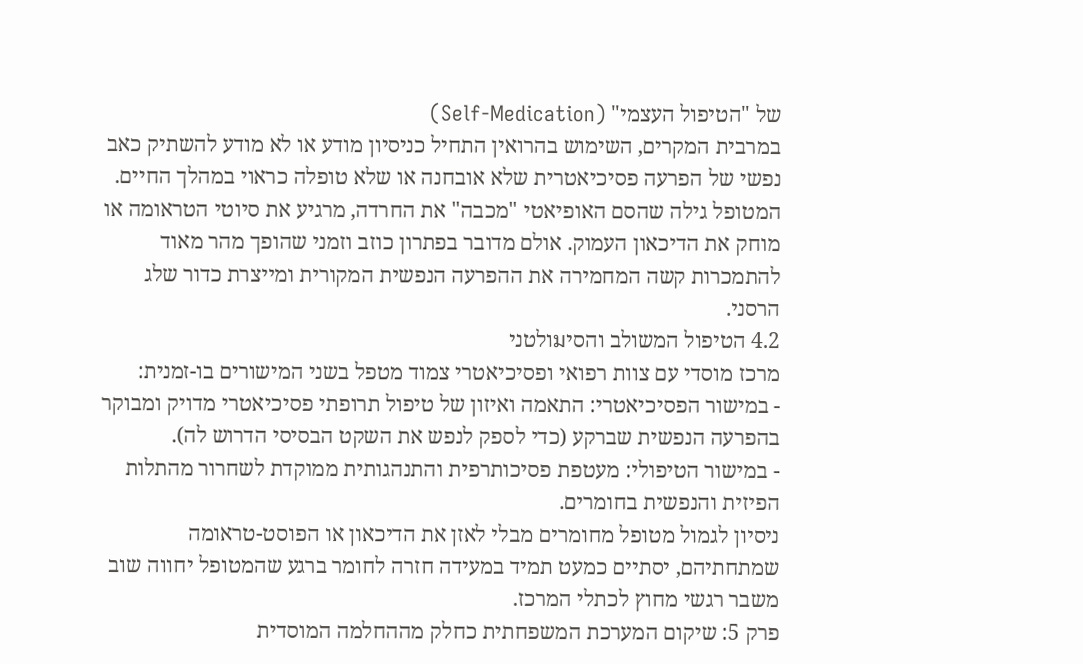של "הטיפול העצמי" (Self-Medication)
במרבית המקרים, השימוש בהרואין התחיל כניסיון מודע או לא מודע להשתיק כאב נפשי של הפרעה פסיכיאטרית שלא אובחנה או שלא טופלה כראוי במהלך החיים. המטופל גילה שהסם האופיאטי "מכבה" את החרדה, מרגיע את סיוטי הטראומה או מוחק את הדיכאון העמוק. אולם מדובר בפתרון כוזב וזמני שהופך מהר מאוד להתמכרות קשה המחמירה את ההפרעה הנפשית המקורית ומייצרת כדור שלג הרסני.
4.2 הטיפול המשולב והסיมולטני
מרכז מוסדי עם צוות רפואי ופסיכיאטרי צמוד מטפל בשני המישורים בו-זמנית:
- במישור הפסיכיאטרי: התאמה ואיזון של טיפול תרופתי פסיכיאטרי מדויק ומבוקר בהפרעה הנפשית שברקע (כדי לספק לנפש את השקט הבסיסי הדרוש לה).
- במישור הטיפולי: מעטפת פסיכותרפית והתנהגותית ממוקדת לשחרור מהתלות הפיזית והנפשית בחומרים.
ניסיון לגמול מטופל מחומרים מבלי לאזן את הדיכאון או הפוסט-טראומה שמתחתיהם, יסתיים כמעט תמיד במעידה חזרה לחומר ברגע שהמטופל יחווה שוב משבר רגשי מחוץ לכתלי המרכז.
פרק 5: שיקום המערכת המשפחתית כחלק מההחלמה המוסדית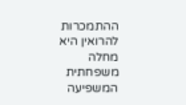ההתמכרות להרואין היא מחלה משפחתית המשפיעה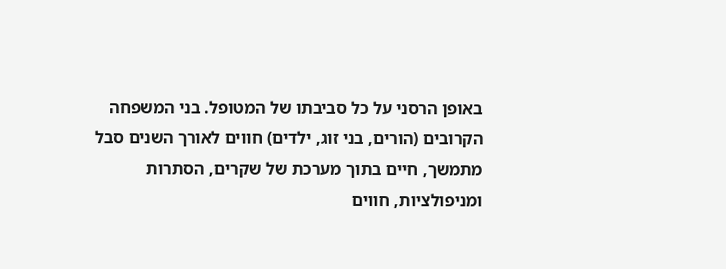באופן הרסני על כל סביבתו של המטופל. בני המשפחה הקרובים (הורים, בני זוג, ילדים) חווים לאורך השנים סבל מתמשך, חיים בתוך מערכת של שקרים, הסתרות ומניפולציות, חווים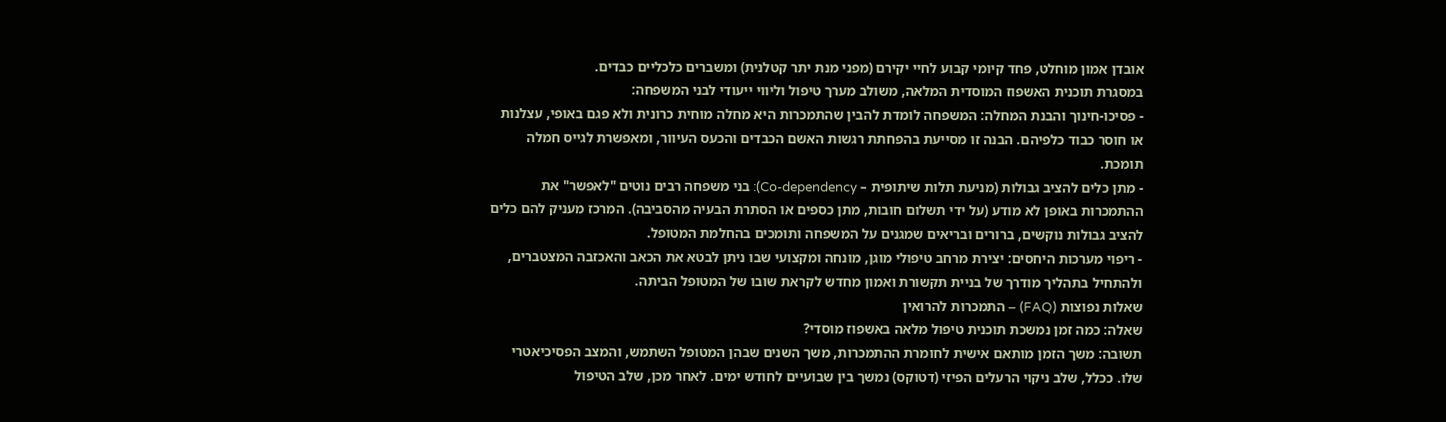אובדן אמון מוחלט, פחד קיומי קבוע לחיי יקירם (מפני מנת יתר קטלנית) ומשברים כלכליים כבדים.
במסגרת תוכנית האשפוז המוסדית המלאה, משולב מערך טיפול וליווי ייעודי לבני המשפחה:
- פסיכו-חינוך והבנת המחלה: המשפחה לומדת להבין שהתמכרות היא מחלה מוחית כרונית ולא פגם באופי, עצלנות או חוסר כבוד כלפיהם. הבנה זו מסייעת בהפחתת רגשות האשם הכבדים והכעס העיוור, ומאפשרת לגייס חמלה תומכת.
- מתן כלים להציב גבולות (מניעת תלות שיתופית – Co-dependency): בני משפחה רבים נוטים "לאפשר" את ההתמכרות באופן לא מודע (על ידי תשלום חובות, מתן כספים או הסתרת הבעיה מהסביבה). המרכז מעניק להם כלים להציב גבולות נוקשים, ברורים ובריאים שמגנים על המשפחה ותומכים בהחלמת המטופל.
- ריפוי מערכות היחסים: יצירת מרחב טיפולי מוגן, מונחה ומקצועי שבו ניתן לבטא את הכאב והאכזבה המצטברים, ולהתחיל בתהליך מודרך של בניית תקשורת ואמון מחדש לקראת שובו של המטופל הביתה.
שאלות נפוצות (FAQ) – התמכרות להרואין
שאלה: כמה זמן נמשכת תוכנית טיפול מלאה באשפוז מוסדי?
תשובה: משך הזמן מותאם אישית לחומרת ההתמכרות, משך השנים שבהן המטופל השתמש, והמצב הפסיכיאטרי שלו. ככלל, שלב ניקוי הרעלים הפיזי (דטוקס) נמשך בין שבועיים לחודש ימים. לאחר מכן, שלב הטיפול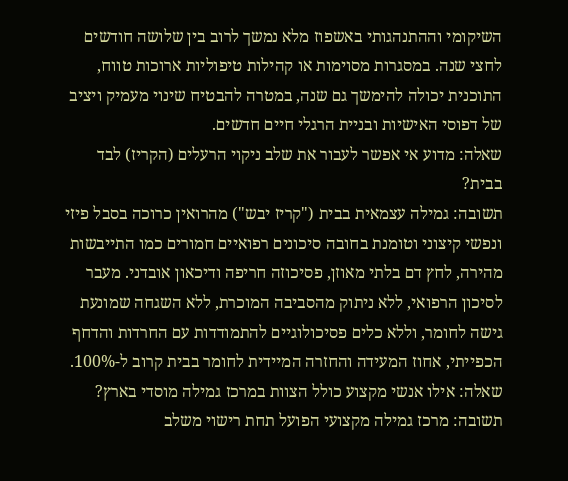השיקומי וההתנהגותי באשפוז מלא נמשך לרוב בין שלושה חודשים לחצי שנה. במסגרות מסוימות או קהילות טיפוליות ארוכות טווח, התוכנית יכולה להימשך גם שנה, במטרה להבטיח שינוי מעמיק ויציב של דפוסי האישיות ובניית הרגלי חיים חדשים.
שאלה: מדוע אי אפשר לעבור את שלב ניקוי הרעלים (הקריז) לבד בבית?
תשובה: גמילה עצמאית בבית ("קריז יבש") מהרואין כרוכה בסבל פיזי ונפשי קיצוני וטומנת בחובה סיכונים רפואיים חמורים כמו התייבשות מהירה, לחץ דם בלתי מאוזן, פסיכוזה חריפה ודיכאון אובדני. מעבר לסיכון הרפואי, ללא ניתוק מהסביבה המוכרת, ללא השגחה שמונעת גישה לחומר, וללא כלים פסיכולוגיים להתמודדות עם החרדות והדחף הכפייתי, אחוז המעידה והחזרה המיידית לחומר בבית קרוב ל-100%.
שאלה: אילו אנשי מקצוע כולל הצוות במרכז גמילה מוסדי בארץ?
תשובה: מרכז גמילה מקצועי הפועל תחת רישוי משלב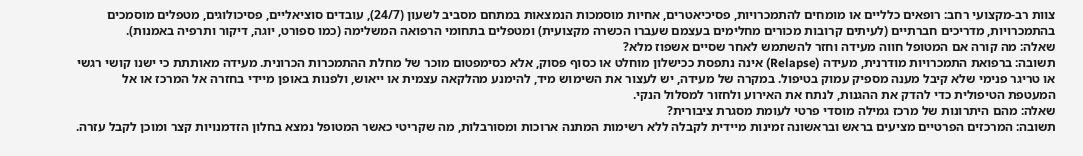צוות רב-מקצועי רחב: רופאים כלליים או מומחים להתמכרויות, פסיכיאטרים, אחיות מוסמכות הנמצאות במתחם מסביב לשעון (24/7), עובדים סוציאליים, פסיכולוגים, מטפלים מוסמכים בהתמכרויות, מדריכים חברתיים (לעיתים קרובות מכורים מחלימים בעצמם שעברו הכשרה מקצועית) ומטפלים בתחומי הרפואה המשלימה (כמו ספורט, יוגה, דיקור ותרפיה באמנות).
שאלה: מה קורה אם המטופל חווה מעידה וחזר להשתמש לאחר שסיים אשפוז מלא?
תשובה: ברפואת התמכרויות מודרנית, מעידה (Relapse) אינה נתפסת ככישלון מוחלט או כסוף פסוק, אלא כסימפטום מוכר של מחלת ההתמכרות הכרונית. מעידה מאותתת כי ישנו קושי רגשי או טריגר פנימי שלא קיבל מענה מספיק עמוק בטיפול. במקרה של מעידה, יש לעצור את השימוש מיד, להימנע מהלקאה עצמית או ייאוש, ולפנות באופן מיידי בחזרה אל המרכז או אל המעטפת הטיפולית כדי להדק את ההגנות, לנתח את האירוע ולחזור למסלול הנקי.
שאלה: מהם היתרונות של מרכז גמילה מוסדי פרטי לעומת מסגרת ציבורית?
תשובה: המרכזים הפרטיים מציעים בראש ובראשונה זמינות מיידית לקבלה ללא רשימות המתנה ארוכות ומסורבלות, מה שקריטי כאשר המטופל נמצא בחלון הזדמנויות קצר ומוכן לקבל עזרה.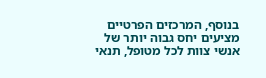בנוסף, המרכזים הפרטיים מציעים יחס גבוה יותר של אנשי צוות לכל מטופל, תנאי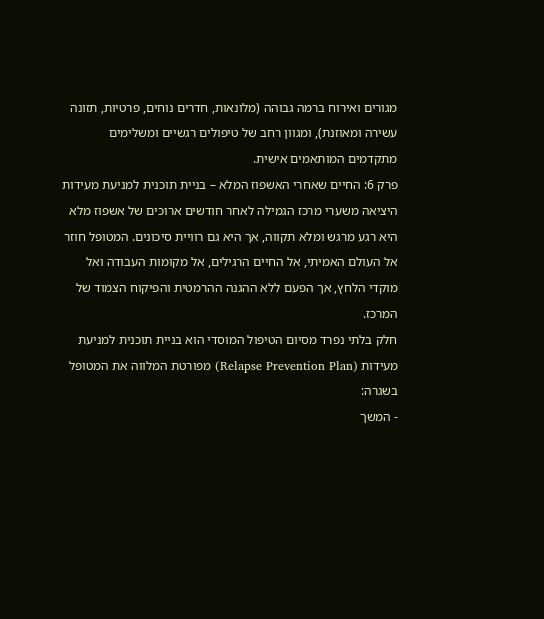מגורים ואירוח ברמה גבוהה (מלונאות, חדרים נוחים, פרטיות, תזונה עשירה ומאוזנת), ומגוון רחב של טיפולים רגשיים ומשלימים מתקדמים המותאמים אישית.
פרק 6: החיים שאחרי האשפוז המלא – בניית תוכנית למניעת מעידות
היציאה משערי מרכז הגמילה לאחר חודשים ארוכים של אשפוז מלא היא רגע מרגש ומלא תקווה, אך היא גם רוויית סיכונים. המטופל חוזר אל העולם האמיתי, אל החיים הרגילים, אל מקומות העבודה ואל מוקדי הלחץ, אך הפעם ללא ההגנה ההרמטית והפיקוח הצמוד של המרכז.
חלק בלתי נפרד מסיום הטיפול המוסדי הוא בניית תוכנית למניעת מעידות (Relapse Prevention Plan) מפורטת המלווה את המטופל בשגרה:
- המשך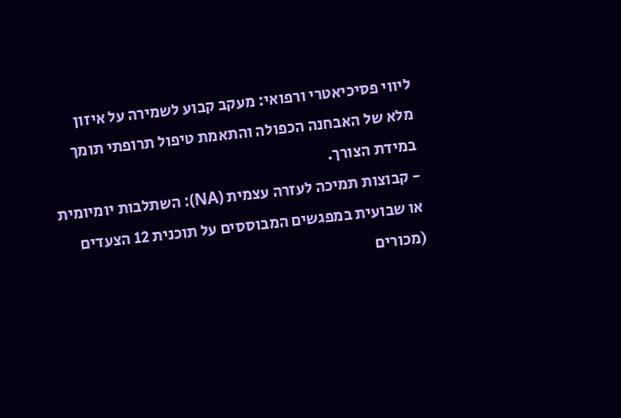ליווי פסיכיאטרי ורפואי: מעקב קבוע לשמירה על איזון מלא של האבחנה הכפולה והתאמת טיפול תרופתי תומך במידת הצורך.
- קבוצות תמיכה לעזרה עצמית (NA): השתלבות יומיומית או שבועית במפגשים המבוססים על תוכנית 12 הצעדים (מכורים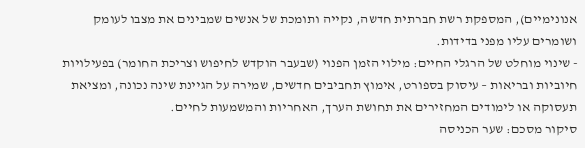אנונימיים), המספקת רשת חברתית חדשה, נקייה ותומכת של אנשים שמבינים את מצבו לעומק ושומרים עליו מפני בדידות.
- שינוי מוחלט של הרגלי החיים: מילוי הזמן הפנוי (שבעבר הוקדש לחיפוש וצריכת החומר) בפעילויות חיוביות ובריאות – עיסוק בספורט, אימוץ תחביבים חדשים, שמירה על הגיינת שינה נכונה, ומציאת תעסוקה או לימודים המחזירים את תחושת הערך, האחריות והמשמעות לחיים.
סיקור מסכם: שער הכניסה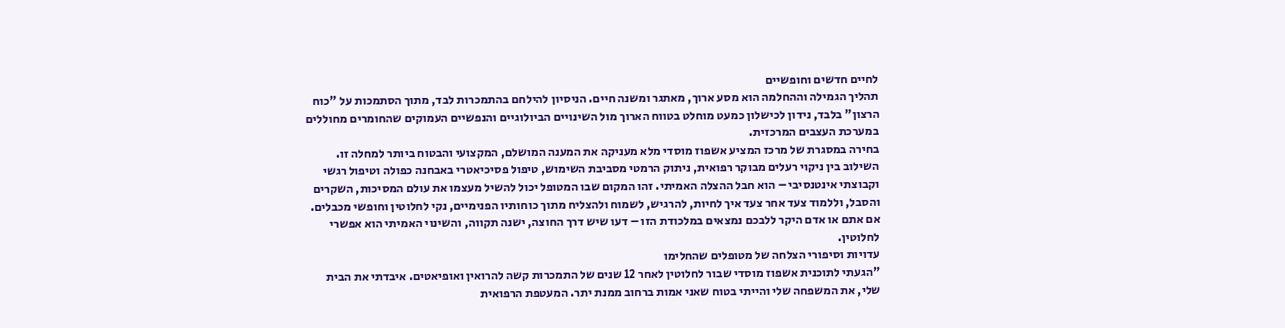לחיים חדשים וחופשיים
תהליך הגמילה וההחלמה הוא מסע ארוך, מאתגר ומשנה חיים. הניסיון להילחם בהתמכרות לבד, מתוך הסתמכות על "כוח הרצון" בלבד, נידון לכישלון כמעט מוחלט בטווח הארוך מול השינויים הביולוגיים והנפשיים העמוקים שהחומרים מחוללים במערכת העצבים המרכזית.
בחירה במסגרת של מרכז המציע אשפוז מוסדי מלא מעניקה את המענה המושלם, המקצועי והבטוח ביותר למחלה זו. השילוב בין ניקוי רעלים מבוקר רפואית, ניתוק הרמטי מסביבת השימוש, טיפול פסיכיאטרי באבחנה כפולה וטיפול רגשי וקבוצתי אינטנסיבי – הוא חבל ההצלה האמיתי. זהו המקום שבו המטופל יכול להשיל מעצמו את עולם המסיכות, השקרים והסבל, וללמוד צעד אחר צעד איך לחיות, להרגיש, לשמוח ולהצליח מתוך כוחותיו הפנימיים, נקי לחלוטין וחופשי מכבלים. אם אתם או אדם היקר ללבכם נמצאים במלכודת הזו – דעו שיש דרך החוצה, ישנה תקווה, והשינוי האמיתי הוא אפשרי לחלוטין.
עדויות וסיפורי הצלחה של מטופלים שהחלימו
"הגעתי לתוכנית אשפוז מוסדי שבור לחלוטין לאחר 12 שנים של התמכרות קשה להרואין ואופיאטים. איבדתי את הבית שלי, את המשפחה שלי והייתי בטוח שאני אמות ברחוב ממנת יתר. המעטפת הרפואית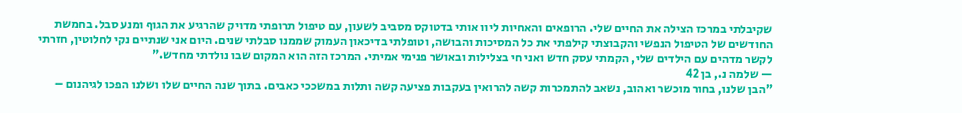שקיבלתי במרכז הצילה את החיים שלי. הרופאים והאחיות ליוו אותי בדטוקס מסביב לשעון, עם טיפול תרופתי מדויק שהרגיע את הגוף ומנע סבל. בחמשת החודשים של הטיפול הנפשי והקבוצתי קילפתי את כל המסיכות והבושה, וטופלתי בדיכאון העמוק שממנו סבלתי שנים. היום אני שנתיים נקי לחלוטין, חזרתי לקשר מדהים עם הילדים שלי, הקמתי עסק חדש ואני חי בצלילות ובאושר פנימי אמיתי. המרכז הזה הוא המקום שבו נולדתי מחדש."
— שלמה נ., בן 42
"הבן שלנו, בחור מוכשר ואהוב, נשאב להתמכרות קשה להרואין בעקבות פציעה קשה ותלות במשככי כאבים. בתוך שנה החיים שלו ושלנו הפכו לגיהנום –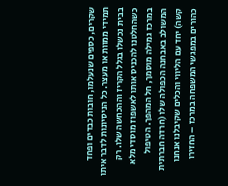שקרים, כספים שנעלמו, חובות כבדים ופחד תמידי ממוות או מעצר. כל הניסיונות לדבר איתו בבית נכשלו בגלל הקריז וההכחשה שלו. רק כשהחלטנו להכניס אותו לאשפוז מוסדי מלא במרכז גמילה מוסמך, חל המהפך. הטיפול המשולב באבחנה הכפולה שלו (חרדה חברתית קשה) יחד עם הליווי והכלים שקיבלנו אנחנו כהורים במפגשי המשפחה במרכז – החזירו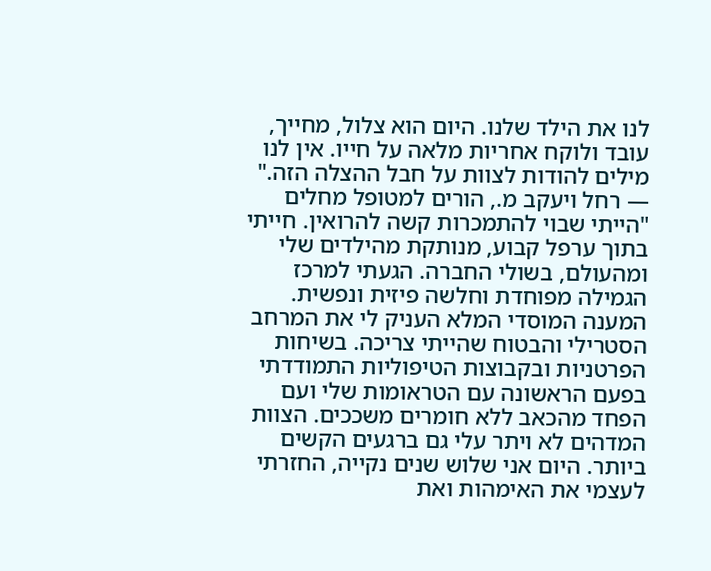לנו את הילד שלנו. היום הוא צלול, מחייך, עובד ולוקח אחריות מלאה על חייו. אין לנו מילים להודות לצוות על חבל ההצלה הזה."
— רחל ויעקב מ., הורים למטופל מחלים
"הייתי שבוי להתמכרות קשה להרואין. חייתי בתוך ערפל קבוע, מנותקת מהילדים שלי ומהעולם, בשולי החברה. הגעתי למרכז הגמילה מפוחדת וחלשה פיזית ונפשית. המענה המוסדי המלא העניק לי את המרחב הסטרילי והבטוח שהייתי צריכה. בשיחות הפרטניות ובקבוצות הטיפוליות התמודדתי בפעם הראשונה עם הטראומות שלי ועם הפחד מהכאב ללא חומרים משככים. הצוות המדהים לא ויתר עלי גם ברגעים הקשים ביותר. היום אני שלוש שנים נקייה, החזרתי לעצמי את האימהות ואת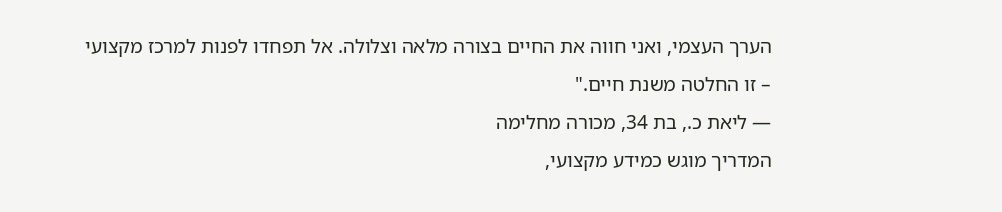הערך העצמי, ואני חווה את החיים בצורה מלאה וצלולה. אל תפחדו לפנות למרכז מקצועי – זו החלטה משנת חיים."
— ליאת כ., בת 34, מכורה מחלימה
המדריך מוגש כמידע מקצועי,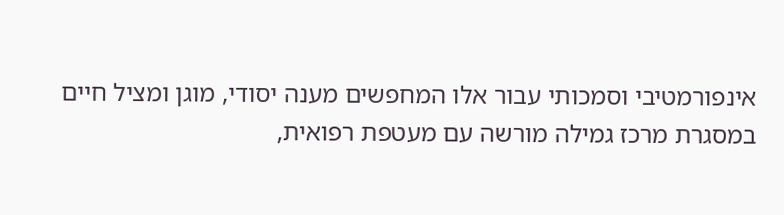אינפורמטיבי וסמכותי עבור אלו המחפשים מענה יסודי, מוגן ומציל חיים במסגרת מרכז גמילה מורשה עם מעטפת רפואית,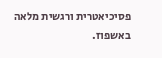פסיכיאטרית ורגשית מלאה באשפוז.